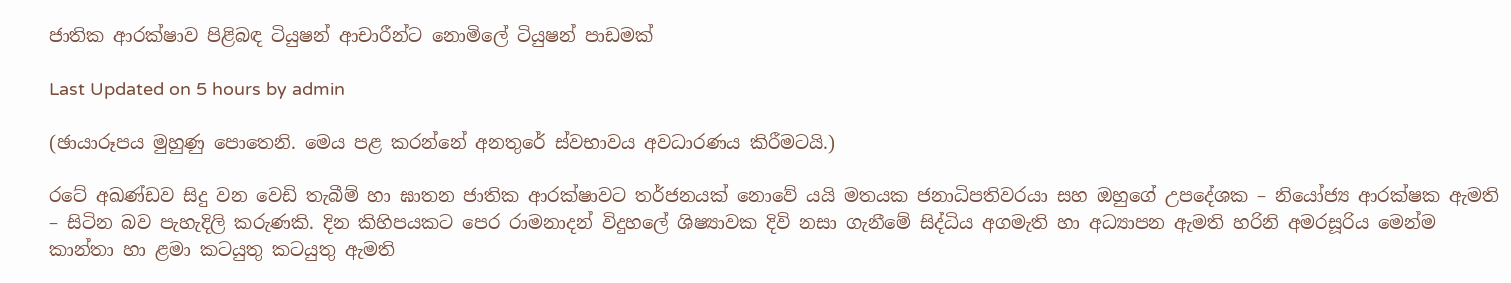ජාතික ආරක්ෂාව පිළිබඳ ටියුෂන් ආචාරීන්ට නොමිලේ ටියුෂන් පාඩමක්

Last Updated on 5 hours by admin

(ඡායාරූපය මුහුණු පොතෙනි. මෙය පළ කරන්නේ අනතුරේ ස්වභාවය අවධාරණය කිරීමටයි.)

රටේ අඛණ්ඩව සිදු වන වෙඩි තැබීම් හා ඝාතන ජාතික ආරක්ෂාවට තර්ජනයක් නොවේ යයි මතයක ජනාධිපතිවරයා සහ ඔහුගේ උපදේශක – නියෝජ්‍ය ආරක්ෂක ඇමති – සිටින බව පැහැදිලි කරුණකි. දින කිහිපයකට පෙර රාමනාදන් විදුහලේ ශිෂ්‍යාවක දිවි නසා ගැනීමේ සිද්ධිය අගමැති හා අධ්‍යාපන ඇමති හරිනි අමරසූරිය මෙන්ම කාන්තා හා ළමා කටයුතු කටයුතු ඇමති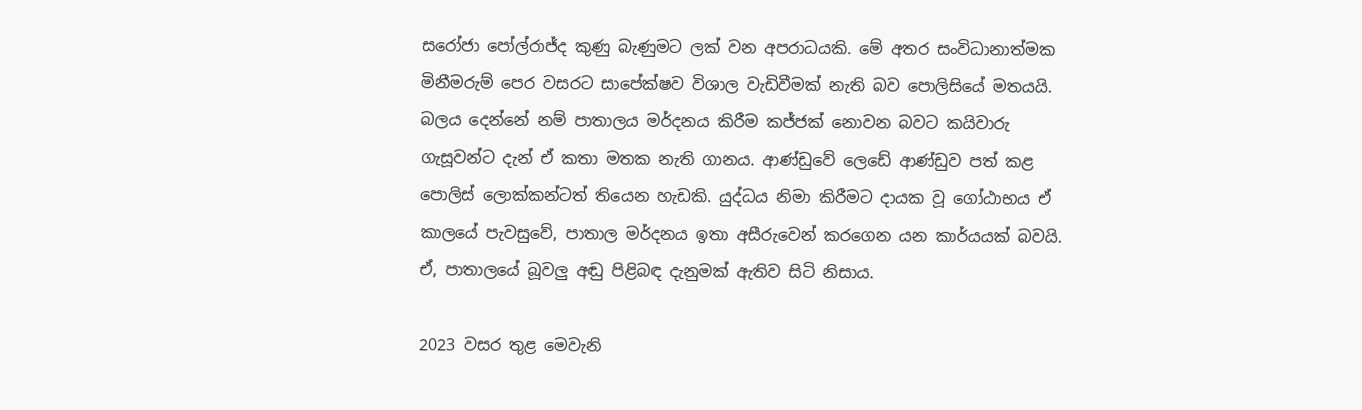සරෝජා පෝල්රාජ්ද කුණු බැණුමට ලක් වන අපරාධයකි. මේ අතර සංවිධානාත්මක මිනීමරුම් පෙර වසරට සාපේක්ෂව විශාල වැඩිවීමක් නැති බව පොලිසියේ මතයයි. බලය දෙන්නේ නම් පාතාලය මර්දනය කිරීම කජ්ජක් නොවන බවට කයිවාරු ගැසූවන්ට දැන් ඒ කතා මතක නැති ගානය. ආණ්ඩුවේ ලෙඩේ ආණ්ඩුව පත් කළ පොලිස් ලොක්කන්ටත් තියෙන හැඩකි. යුද්ධය නිමා කිරීමට දායක වූ ගෝඨාභය ඒ කාලයේ පැවසුවේ, පාතාල මර්දනය ඉතා අසීරුවෙන් කරගෙන යන කාර්යයක් බවයි. ඒ, පාතාලයේ බූවලු අඬු පිළිබඳ දැනුමක් ඇතිව සිටි නිසාය.

2023 වසර තුළ මෙවැනි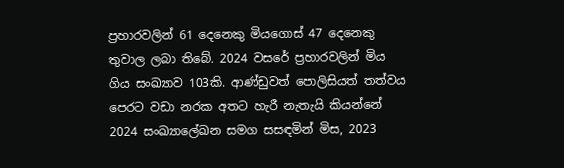ප්‍රහාරවලින් 61 දෙනෙකු මියගොස් 47 දෙනෙකු තුවාල ලබා තිබේ. 2024 වසරේ ප්‍රහාරවලින් මිය ගිය සංඛ්‍යාව 103කි. ආණ්ඩුවත් පොලිසියත් තත්වය පෙරට වඩා නරක අතට හැරී නැතැයි කියන්නේ 2024 සංඛ්‍යාලේඛන සමග සසඳමින් මිස, 2023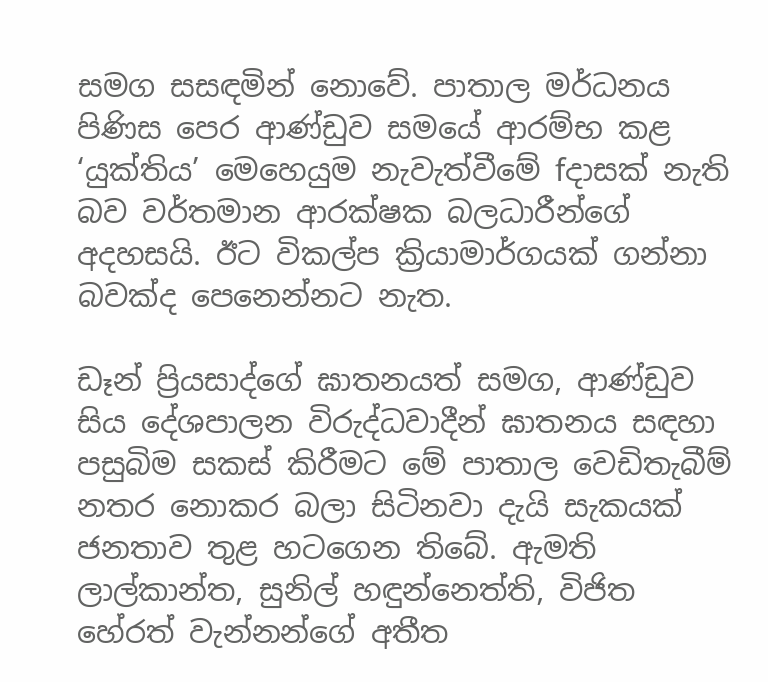සමග සසඳමින් නොවේ. පාතාල මර්ධනය පිණිස පෙර ආණ්ඩුව සමයේ ආරම්භ කළ ‘යුක්තිය’ මෙහෙයුම නැවැත්වීමේ fදාසක් නැති බව වර්තමාන ආරක්ෂක බලධාරීන්ගේ අදහසයි. ඊට විකල්ප ක්‍රියාමාර්ගයක් ගන්නා බවක්ද පෙනෙන්නට නැත.

ඩෑන් ප්‍රියසාද්ගේ ඝාතනයත් සමග, ආණ්ඩුව සිය දේශපාලන විරුද්ධවාදීන් ඝාතනය සඳහා පසුබිම සකස් කිරීමට මේ පාතාල වෙඩිතැබීම් නතර නොකර බලා සිටිනවා දැයි සැකයක් ජනතාව තුළ හටගෙන තිබේ. ඇමති ලාල්කාන්ත, සුනිල් හඳුන්නෙත්ති, විජිත හේරත් වැන්නන්ගේ අතීත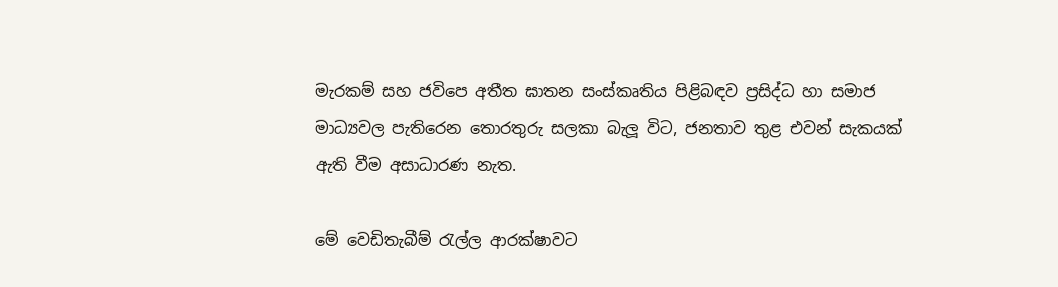මැරකම් සහ ජවිපෙ අතීත ඝාතන සංස්කෘතිය පිළිබඳව ප්‍රසිද්ධ හා සමාජ මාධ්‍යවල පැතිරෙන තොරතුරු සලකා බැලූ විට, ජනතාව තුළ එවන් සැකයක් ඇති වීම අසාධාරණ නැත.

මේ වෙඩිතැබීම් රැල්ල ආරක්ෂාවට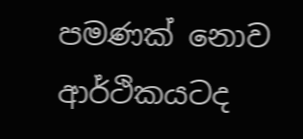පමණක් නොව ආර්ථිකයටද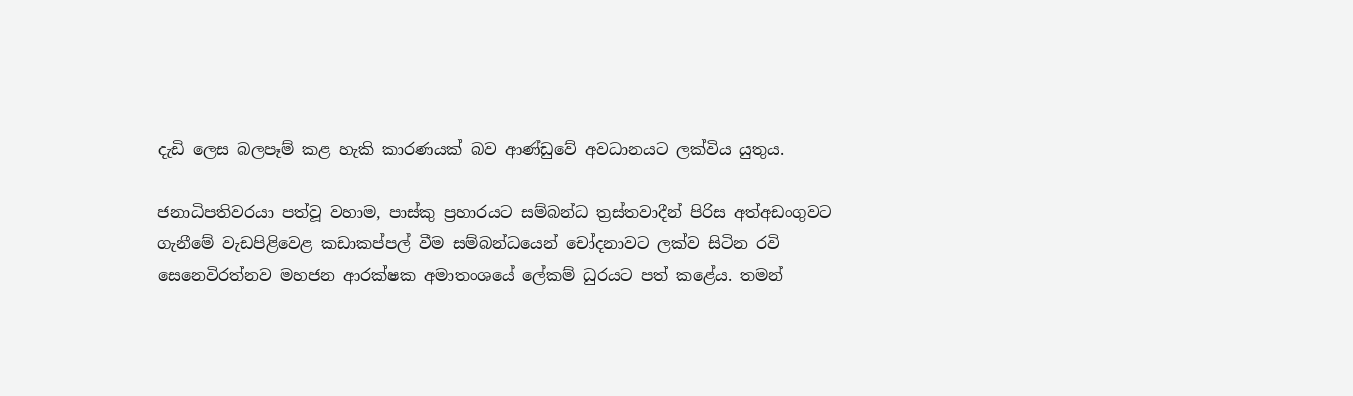දැඩි ලෙස බලපෑම් කළ හැකි කාරණයක් බව ආණ්ඩුවේ අවධානයට ලක්විය යුතුය.

ජනාධිපතිවරයා පත්වූ වහාම, පාස්කු ප්‍රහාරයට සම්බන්ධ ත්‍රස්තවාදීන් පිරිස අත්අඩංගුවට ගැනීමේ වැඩපිළිවෙළ කඩාකප්පල් වීම සම්බන්ධයෙන් චෝදනාවට ලක්ව සිටින රවි සෙනෙවිරත්නව මහජන ආරක්ෂක අමාතංශයේ ලේකම් ධුරයට පත් කළේය. තමන්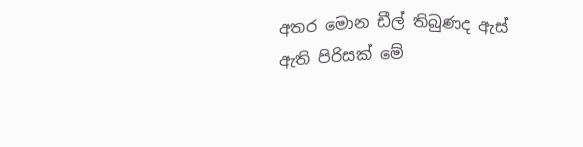අතර මොන ඩීල් තිබුණද ඇස් ඇති පිරිසක් මේ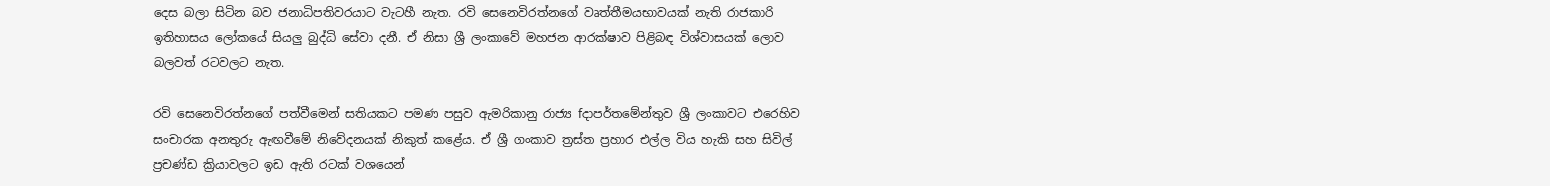දෙස බලා සිටින බව ජනාධිපතිවරයාට වැටහී නැත. රවි සෙනෙවිරත්නගේ වෘත්තීමයභාවයක් නැති රාජකාරි ඉතිහාසය ලෝකයේ සියලු බුද්ධි සේවා දනී. ඒ නිසා ශ්‍රී ලංකාවේ මහජන ආරක්ෂාව පිළිබඳ විශ්වාසයක් ලොව බලවත් රටවලට නැත.

රවි සෙනෙවිරත්නගේ පත්වීමෙන් සතියකට පමණ පසුව ඇමරිකානු රාජ්‍ය fදාපර්තමේන්තුව ශ්‍රී ලංකාවට එරෙහිව සංචාරක අනතුරු ඇඟවීමේ නිවේදනයක් නිකුත් කළේය. ඒ ශ්‍රී ගංකාව ත්‍රස්ත ප්‍රහාර එල්ල විය හැකි සහ සිවිල් ප්‍රචණ්ඩ ක්‍රියාවලට ඉඩ ඇති රටක් වශයෙන්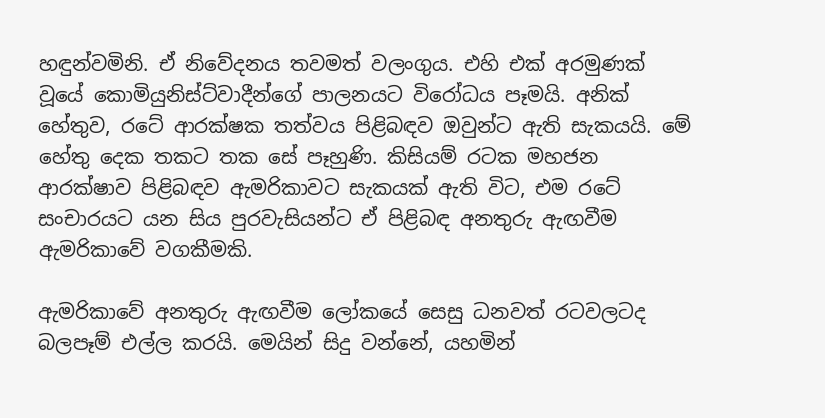හඳුන්වමිනි. ඒ නිවේදනය තවමත් වලංගුය. එහි එක් අරමුණක් වූයේ කොමියුනිස්ට්වාදීන්ගේ පාලනයට විරෝධය පෑමයි. අනික් හේතුව, රටේ ආරක්ෂක තත්වය පිළිබඳව ඔවුන්ට ඇති සැකයයි. මේ හේතු දෙක තකට තක සේ පෑහුණි. කිසියම් රටක මහජන ආරක්ෂාව පිළිබඳව ඇමරිකාවට සැකයක් ඇති විට, එම රටේ සංචාරයට යන සිය පුරවැසියන්ට ඒ පිළිබඳ අනතුරු ඇඟවීම ඇමරිකාවේ වගකීමකි.

ඇමරිකාවේ අනතුරු ඇඟවීම ලෝකයේ සෙසු ධනවත් රටවලටද බලපෑම් එල්ල කරයි. මෙයින් සිදු වන්නේ, යහමින්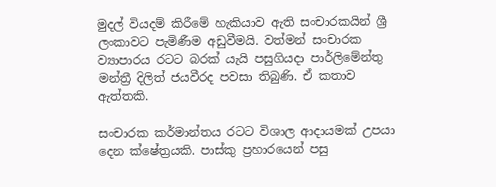මුදල් වියදම් කිරීමේ හැකියාව ඇති සංචාරකයින් ශ්‍රී ලංකාවට පැමිණීම අඩුවීමයි. වත්මන් සංචාරක ව්‍යාපාරය රටට බරක් යැයි පසුගියදා පාර්ලිමේන්තු මන්ත්‍රී දිලිත් ජයවීරද පවසා තිබුණි. ඒ කතාව ඇත්තකි.

සංචාරක කර්මාන්තය රටට විශාල ආදායමක් උපයා දෙන ක්ෂේත්‍රයකි. පාස්කු ප්‍රහාරයෙන් පසු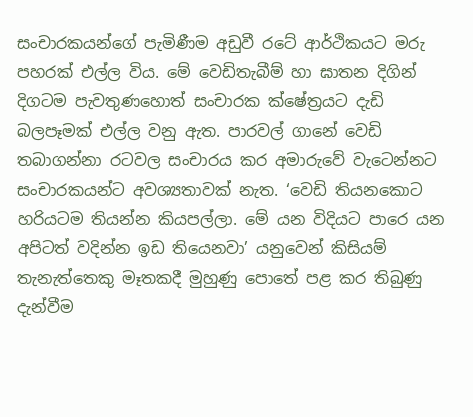සංචාරකයන්ගේ පැමිණීම අඩුවී රටේ ආර්ථිකයට මරු පහරක් එල්ල විය. මේ වෙඩිතැබීම් හා ඝාතන දිගින් දිගටම පැවතුණහොත් සංචාරක ක්ෂේත්‍රයට දැඩි බලපෑමක් එල්ල වනු ඇත. පාරවල් ගානේ වෙඩි තබාගන්නා රටවල සංචාරය කර අමාරුවේ වැටෙන්නට සංචාරකයන්ට අවශ්‍යතාවක් නැත. ‘වෙඩි තියනකොට හරියටම තියන්න කියපල්ලා. මේ යන විදියට පාරෙ යන අපිටත් වදින්න ඉඩ තියෙනවා’ යනුවෙන් කිසියම් තැනැත්තෙකු මෑතකදී මුහුණු පොතේ පළ කර තිබුණු දැන්වීම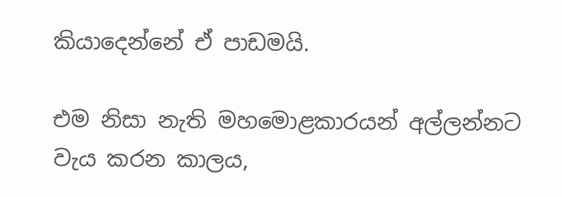කියාදෙන්නේ ඒ පාඩමයි.

එම නිසා නැති මහමොළකාරයන් අල්ලන්නට වැය කරන කාලය,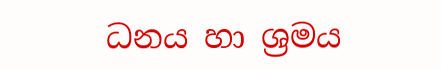ධනය හා ශ්‍රමය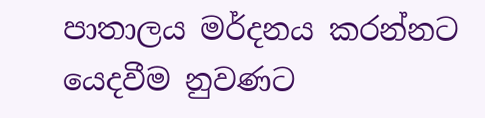පාතාලය මර්දනය කරන්නට යෙදවීම නුවණට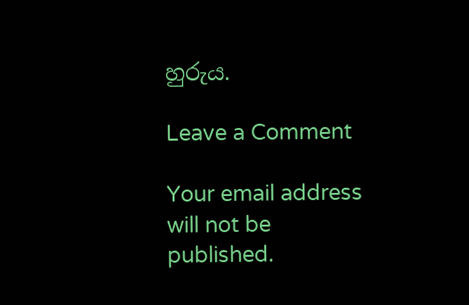හුරුය.

Leave a Comment

Your email address will not be published.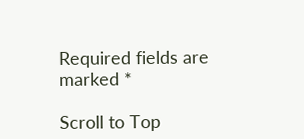Required fields are marked *

Scroll to Top